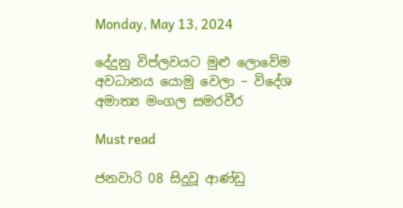Monday, May 13, 2024

දේදුනු විප්ලවයට මුළු ලොවේම අවධානය යොමු වෙලා – විදේශ අමාත්‍ය මංගල සමරවීර

Must read

ජනවාරි 08 සිදුවූ ආණ්ඩු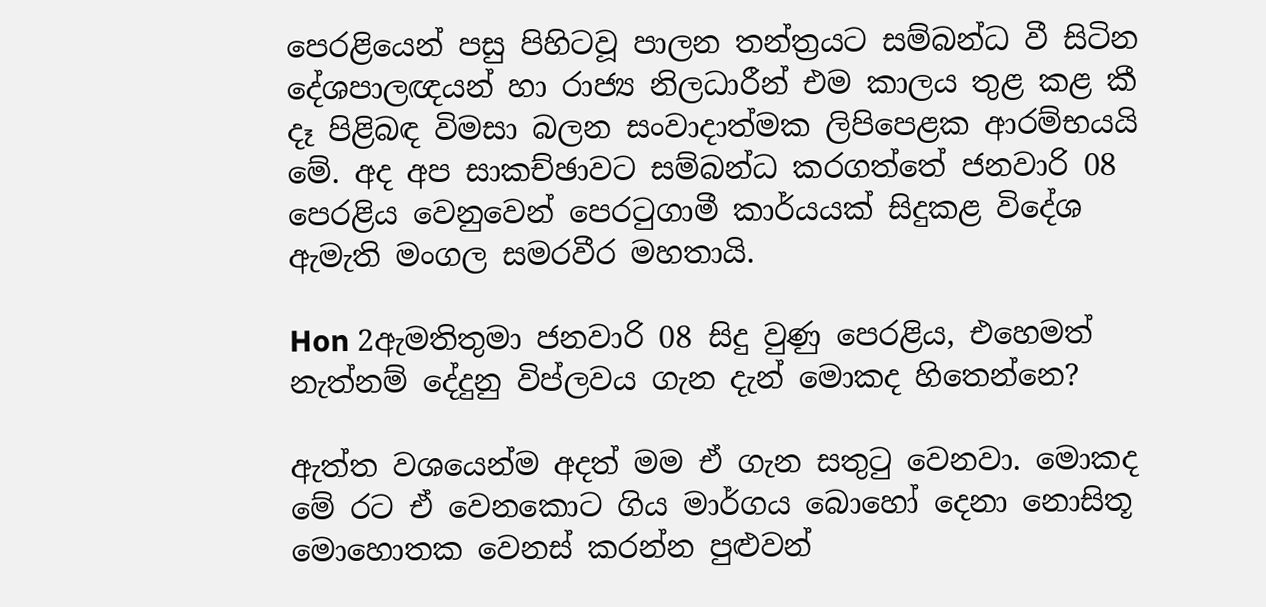පෙරළියෙන් පසු පිහිටවූ පාලන තන්ත්‍රයට සම්බන්ධ වී සිටින දේශපාලඥයන් හා රාජ්‍ය නිලධාරීන් එම කාලය තුළ කළ කී දෑ පිළිබඳ විමසා බලන සංවාදාත්මක ලිපිපෙළක ආරම්භයයි මේ. අද අප සාකච්ඡාවට සම්බන්ධ කරගත්තේ ජනවාරි 08 පෙරළිය වෙනුවෙන් පෙරටුගාමී කාර්යයක් සිදුකළ විදේශ ඇමැති මංගල සමරවීර මහතායි.

Hon 2ඇමතිතුමා ජනවාරි 08 සිදු වුණු පෙරළිය, එහෙමත් නැත්නම් දේදුනු විප්ලවය ගැන දැන් මොකද හිතෙන්නෙ?

ඇත්ත වශයෙන්ම අදත් මම ඒ ගැන සතුටු වෙනවා. මොකද මේ රට ඒ වෙනකොට ගිය මාර්ගය බොහෝ දෙනා නොසිතූ මොහොතක වෙනස් කරන්න පුළුවන්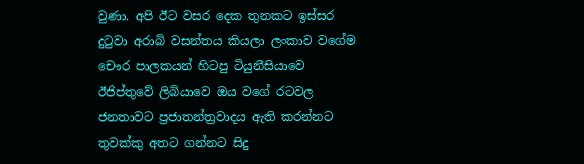වුණා. අපි ඊට වසර දෙක තුනකට ඉස්සර දුටුවා අරාබි වසන්තය කියලා ලංකාව වගේම චෞර පාලකයන් හිටපු ටියුනීසියාවෙ ඊජිප්තුවේ ලිබියාවෙ ඔය වගේ රටවල ජනතාවට ප්‍රජාතන්ත්‍රවාදය ඇති කරන්නට තුවක්කු අතට ගන්නට සිදු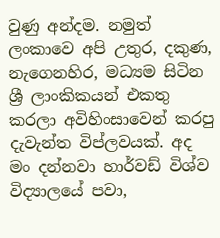වුණු අන්දම. නමුත් ලංකාවෙ අපි උතුර, දකුණ, නැගෙනහිර, මධ්‍යම සිටින ශ්‍රී ලාංකිකයන් එකතු කරලා අවිහිංසාවෙන් කරපු දැවැන්ත විප්ලවයක්. අද මං දන්නවා හාර්වඩ් විශ්ව විද්‍යාලයේ පවා,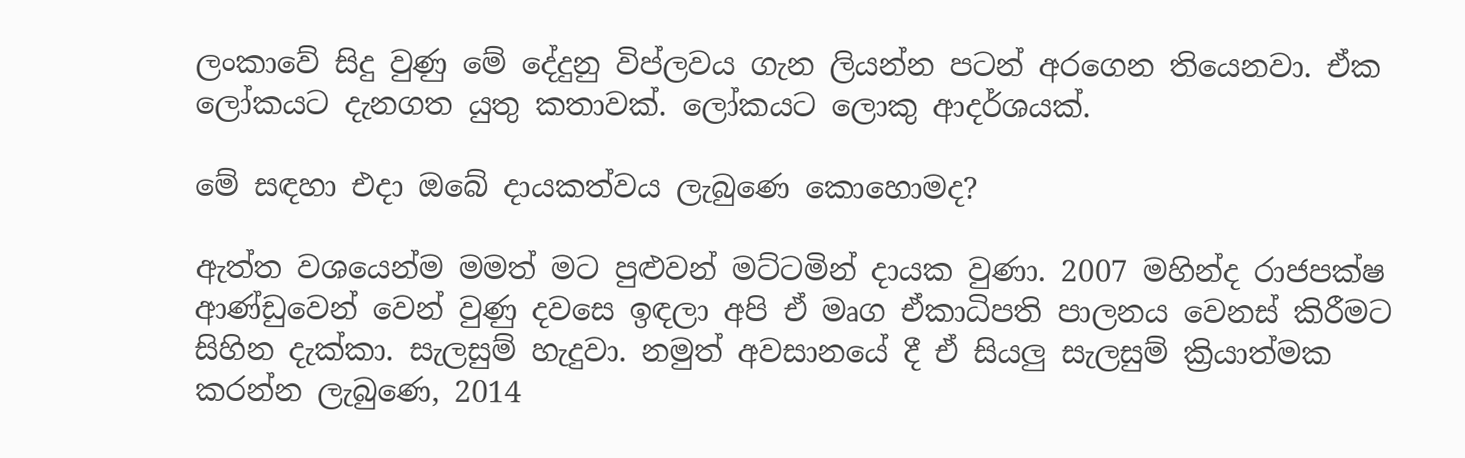ලංකාවේ සිදු වුණු මේ දේදුනු විප්ලවය ගැන ලියන්න පටන් අරගෙන තියෙනවා. ඒක ලෝකයට දැනගත යුතු කතාවක්. ලෝකයට ලොකු ආදර්ශයක්.

මේ සඳහා එදා ඔබේ දායකත්වය ලැබුණෙ කොහොමද?

ඇත්ත වශයෙන්ම මමත් මට පුළුවන් මට්ටමින් දායක වුණා. 2007 මහින්ද රාජපක්ෂ ආණ්ඩුවෙන් වෙන් වුණු දවසෙ ඉඳලා අපි ඒ මෘග ඒකාධිපති පාලනය වෙනස් කිරීමට සිහින දැක්කා. සැලසුම් හැදුවා. නමුත් අවසානයේ දී ඒ සියලු සැලසුම් ක්‍රියාත්මක කරන්න ලැබුණෙ, 2014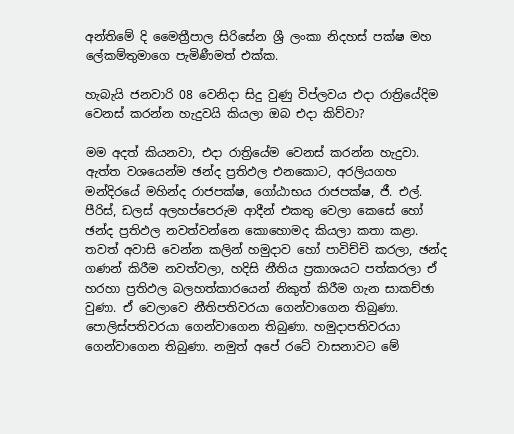අන්තිමේ දි මෛත්‍රීපාල සිරිසේන ශ්‍රී ලංකා නිදහස් පක්ෂ මහ ලේකම්තුමාගෙ පැමිණීමත් එක්ක.

හැබැයි ජනවාරි 08 වෙනිදා සිදු වුණු විප්ලවය එදා රාත්‍රියේදිම වෙනස් කරන්න හැදුවයි කියලා ඔබ එදා කිව්වා?

මම අදත් කියනවා, එදා රාත්‍රියේම වෙනස් කරන්න හැදුවා. ඇත්ත වශයෙන්ම ඡන්ද ප්‍රතිඵල එනකොට, අරලියගහ මන්දිරයේ මහින්ද රාජපක්ෂ, ගෝඨාභය රාජපක්ෂ, ජී. එල්. පීරිස්, ඩලස් අලහප්පෙරුම ආදීන් එකතු වෙලා කෙසේ හෝ ඡන්ද ප්‍රතිඵල නවත්වන්නෙ කොහොමද කියලා කතා කළා. තවත් අවාසි වෙන්න කලින් හමුදාව හෝ පාවිච්චි කරලා, ඡන්ද ගණන් කිරීම නවත්වලා, හදිසි නීතිය ප්‍රකාශයට පත්කරලා ඒ හරහා ප්‍රතිඵල බලහත්කාරයෙන් නිකුත් කිරීම ගැන සාකච්ඡා වුණා. ඒ වෙලාවෙ නීතිපතිවරයා ගෙන්වාගෙන තිබුණා. පොලිස්පතිවරයා ගෙන්වාගෙන තිබුණා. හමුදාපතිවරයා ගෙන්වාගෙන තිබුණා. නමුත් අපේ රටේ වාසනාවට මේ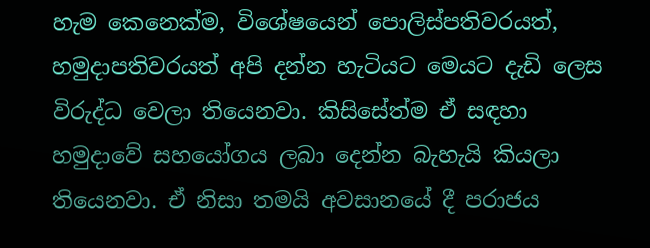හැම කෙනෙක්ම, විශේෂයෙන් පොලිස්පතිවරයත්, හමුදාපතිවරයත් අපි දන්න හැටියට මෙයට දැඩි ලෙස විරුද්ධ වෙලා තියෙනවා. කිසිසේත්ම ඒ සඳහා හමුදාවේ සහයෝගය ලබා දෙන්න බැහැයි කියලා තියෙනවා. ඒ නිසා තමයි අවසානයේ දී පරාජය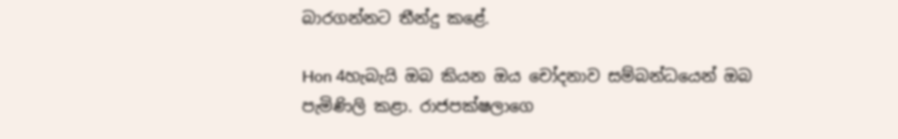බාරගන්නට තීන්දු කළේ.

Hon 4හැබැයි ඔබ කියන ඔය චෝදනාව සම්බන්ධයෙන් ඔබ පැමිණිලි කළා. රාජපක්ෂලාගෙ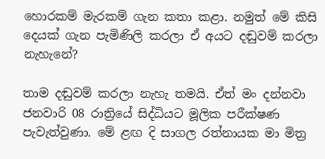හොරකම් මැරකම් ගැන කතා කළා. නමුත් මේ කිසි දෙයක් ගැන පැමිණිලි කරලා ඒ අයට දඬුවම් කරලා නැහැනේ?

තාම දඬුවම් කරලා නැහැ තමයි. ඒත් මං දන්නවා ජනවාරි 08 රාත්‍රියේ සිද්ධියට මූලික පරීක්ෂණ පැවැත්වුණා. මේ ළඟ දි සාගල රත්නායක මා මිත්‍ර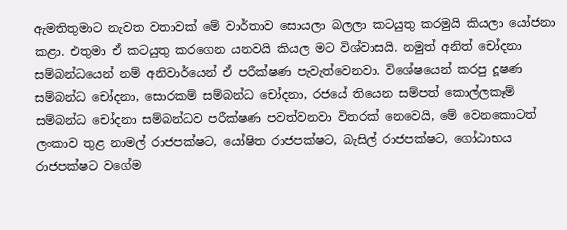ඇමතිතුමාට නැවත වතාවක් මේ වාර්තාව සොයලා බලලා කටයුතු කරමුයි කියලා යෝජනා කළා. එතුමා ඒ කටයුතු කරගෙන යනවයි කියල මට විශ්වාසයි. නමුත් අනිත් චෝදනා සම්බන්ධයෙන් නම් අනිවාර්යෙන් ඒ පරීක්ෂණ පැවැත්වෙනවා. විශේෂයෙන් කරපු දූෂණ සම්බන්ධ චෝදනා, සොරකම් සම්බන්ධ චෝදනා, රජයේ තියෙන සම්පත් කොල්ලකෑම් සම්බන්ධ චෝදනා සම්බන්ධව පරීක්ෂණ පවත්වනවා විතරක් නෙවෙයි, මේ වෙනකොටත් ලංකාව තුළ නාමල් රාජපක්ෂට, යෝෂිත රාජපක්ෂට, බැසිල් රාජපක්ෂට, ගෝඨාභය රාජපක්ෂට වගේම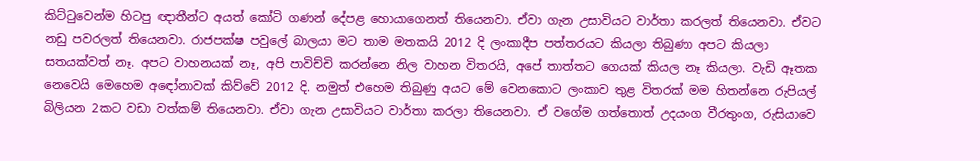කිට්ටුවෙන්ම හිටපු ඥාතීන්ට අයත් කෝටි ගණන් දේපළ හොයාගෙනත් තියෙනවා. ඒවා ගැන උසාවියට වාර්තා කරලත් තියෙනවා. ඒවට නඩු පවරලත් තියෙනවා. රාජපක්ෂ පවුලේ බාලයා මට තාම මතකයි 2012 දි ලංකාදීප පත්තරයට කියලා තිබුණා අපට කියලා සතයක්වත් නෑ. අපට වාහනයක් නෑ, අපි පාවිච්චි කරන්නෙ නිල වාහන විතරයි, අපේ තාත්තට ගෙයක් කියල නෑ කියලා. වැඩි ඈතක නෙවෙයි මෙහෙම අඳෝනාවක් කිව්වේ 2012 දි. නමුත් එහෙම තිබුණු අයට මේ වෙනකොට ලංකාව තුළ විතරක් මම හිතන්නෙ රුපියල් බිලියන 2කට වඩා වත්කම් තියෙනවා. ඒවා ගැන උසාවියට වාර්තා කරලා තියෙනවා. ඒ වගේම ගත්තොත් උදයංග වීරතුංග, රුසියාවෙ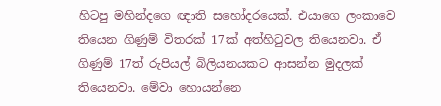හිටපු මහින්දගෙ ඥාති සහෝදරයෙක්. එයාගෙ ලංකාවෙ තියෙන ගිණුම් විතරක් 17ක් අත්හිටුවල තියෙනවා. ඒ ගිණුම් 17ත් රුපියල් බිලියනයකට ආසන්න මුදලක් තියෙනවා. මේවා හොයන්නෙ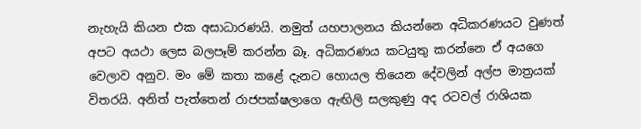නැහැයි කියන එක අසාධාරණයි. නමුත් යහපාලනය කියන්නෙ අධිකරණයට වුණත් අපට අයථා ලෙස බලපෑම් කරන්න බෑ. අධිකරණය කටයුතු කරන්නෙ ඒ අයගෙ වෙලාව අනුව. මං මේ කතා කළේ දැනට හොයල තියෙන දේවලින් අල්ප මාත්‍රයක් විතරයි. අනිත් පැත්තෙන් රාජපක්ෂලාගෙ ඇඟිලි සලකුණු අද රටවල් රාශියක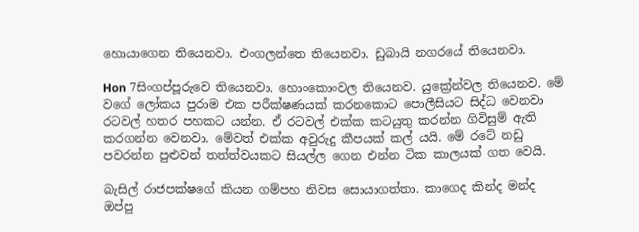හොයාගෙන තියෙනවා. එංගලන්තෙ තියෙනවා. ඩුබායි නගරයේ තියෙනවා.

Hon 7සිංගප්පූරුවෙ තියෙනවා. හොංකොංවල තියෙනව. යුක්‍රේන්වල තියෙනව. මේ වගේ ලෝකය පුරාම එක පරීක්ෂණයක් කරනකොට පොලීසියට සිද්ධ වෙනවා රටවල් හතර පහකට යන්න. ඒ රටවල් එක්ක කටයුතු කරන්න ගිවිසුම් ඇති කරගන්න වෙනවා. මේවත් එක්ක අවුරුදු කීපයක් කල් යයි. මේ රටේ නඩු පවරන්න පුළුවන් තත්ත්වයකට සියල්ල ගෙන එන්න ටික කාලයක් ගත වෙයි.

බැසිල් රාජපක්ෂගේ කියන ගම්පහ නිවස සොයාගත්තා. කාගෙද කින්ද මන්ද ඔප්පු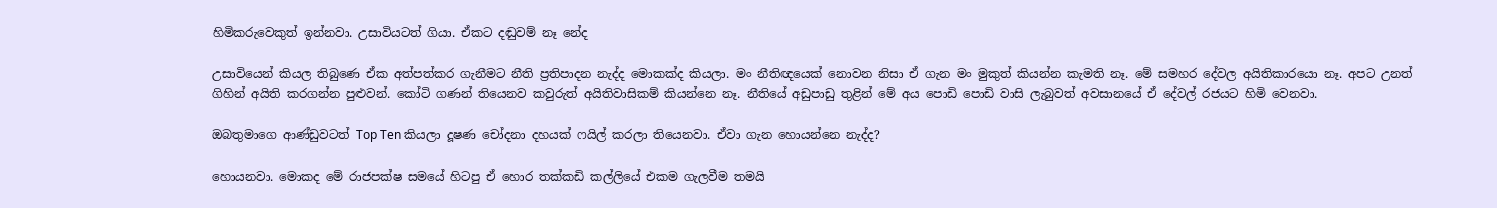හිමිකරුවෙකුත් ඉන්නවා. උසාවියටත් ගියා. ඒකට දඬුවම් නෑ නේද

උසාවියෙන් කියල තිබුණෙ ඒක අත්පත්කර ගැනීමට නීති ප්‍රතිපාදන නැද්ද මොකක්ද කියලා. මං නීතිඥයෙක් නොවන නිසා ඒ ගැන මං මුකුත් කියන්න කැමති නෑ. මේ සමහර දේවල අයිතිකාරයො නෑ. අපට උනත් ගිහින් අයිති කරගන්න පුළුවන්. කෝටි ගණන් තියෙනව කවුරුත් අයිතිවාසිකම් කියන්නෙ නෑ. නීතියේ අඩුපාඩු තුළින් මේ අය පොඩි පොඩි වාසි ලැබුවත් අවසානයේ ඒ දේවල් රජයට හිමි වෙනවා.

ඔබතුමාගෙ ආණ්ඩුවටත් Top Ten කියලා දූෂණ චෝදනා දහයක් ෆයිල් කරලා තියෙනවා. ඒවා ගැන හොයන්නෙ නැද්ද?

හොයනවා. මොකද මේ රාජපක්ෂ සමයේ හිටපු ඒ හොර තක්කඩි කල්ලියේ එකම ගැලවීම තමයි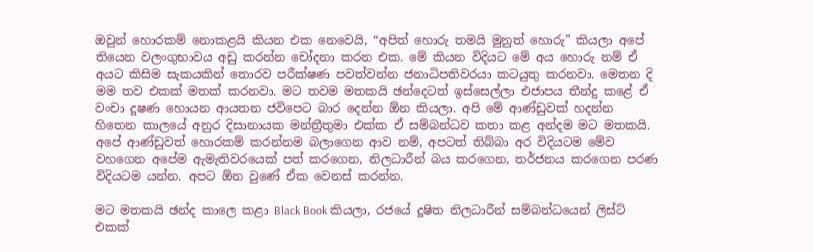ඔවුන් හොරකම් නොකළයි කියන එක නෙවෙයි, “අපිත් හොරු තමයි මුනුත් හොරු” කියලා අපේ තියෙන වලංගුභාවය අඩු කරන්න චෝදනා කරන එක. මේ කියන විදියට මේ අය හොරු නම් ඒ අයට කිසිම සැකයකින් තොරව පරීක්ෂණ පවත්වන්න ජනාධිපතිවරයා කටයුතු කරනවා. මෙතන දි මම තව එකක් මතක් කරනවා. මට තවම මතකයි ඡන්දෙටත් ඉස්සෙල්ලා එජාපය තීන්දු කළේ ඒ වංචා දූෂණ හොයන ආයතන ජවිපෙට බාර දෙන්න ඕන කියලා. අපි මේ ආණ්ඩුවක් හදන්න හිතෙන කාලයේ අනුර දිසානායක මන්ත්‍රීතුමා එක්ක ඒ සම්බන්ධව කතා කළ අන්දම මට මතකයි. අපේ ආණ්ඩුවත් හොරකම් කරන්නම බලාගෙන ආව නම්, අපටත් තිබ්බා අර විදියටම මේව වහගෙන අපේම ඇමැතිවරයෙක් පත් කරගෙන, නිලධාරීන් බය කරගෙන, තර්ජනය කරගෙන පරණ විදියටම යන්න. අපට ඕන වුණේ ඒක වෙනස් කරන්න.

මට මතකයි ඡන්ද කාලෙ කළා Black Book කියලා, රජයේ දූෂිත නිලධාරීන් සම්බන්ධයෙන් ලිස්ට් එකක්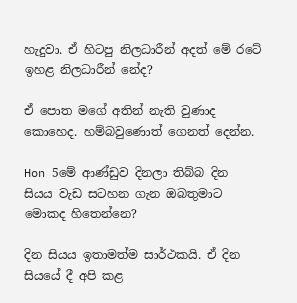හැදුවා. ඒ හිටපු නිලධාරීන් අදත් මේ රටේ ඉහළ නිලධාරීන් නේද?

ඒ පොත මගේ අතින් නැති වුණාද කොහෙද. හම්බවුණොත් ගෙනත් දෙන්න.

Hon 5මේ ආණ්ඩුව දිනලා තිබ්බ දින සියය වැඩ සටහන ගැන ඔබතුමාට මොකද හිතෙන්නෙ?

දින සියය ඉතාමත්ම සාර්ථකයි. ඒ දින සියයේ දී අපි කළ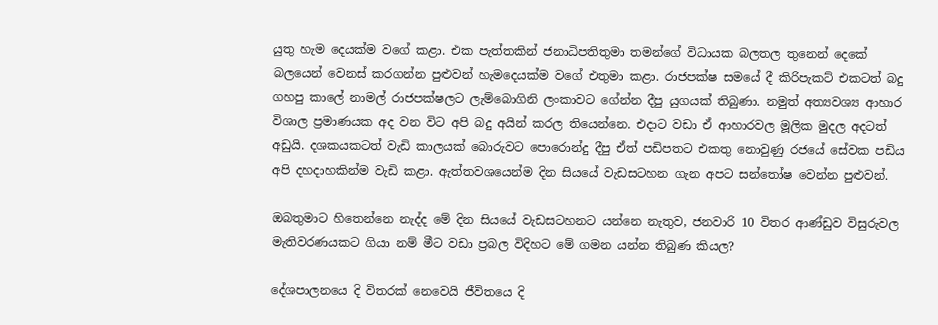යුතු හැම දෙයක්ම වගේ කළා. එක පැත්තකින් ජනාධිපතිතුමා තමන්ගේ විධායක බලතල තුනෙන් දෙකේ බලයෙන් වෙනස් කරගන්න පුළුවන් හැමදෙයක්ම වගේ එතුමා කළා. රාජපක්ෂ සමයේ දී කිරිපැකට් එකටත් බදු ගහපු කාලේ නාමල් රාජපක්ෂලට ලැම්බොගිනි ලංකාවට ගේන්න දීපු යුගයක් තිබුණා. නමුත් අත්‍යවශ්‍ය ආහාර විශාල ප්‍රමාණයක අද වන විට අපි බදු අයින් කරල තියෙන්නෙ. එදාට වඩා ඒ ආහාරවල මූලික මුදල අදටත් අඩුයි. දශකයකටත් වැඩි කාලයක් බොරුවට පොරොන්දු දීපු ඒත් පඩිපතට එකතු නොවුණු රජයේ සේවක පඩිය අපි දහදාහකින්ම වැඩි කළා. ඇත්තවශයෙන්ම දින සියයේ වැඩසටහන ගැන අපට සන්තෝෂ වෙන්න පුළුවන්.

ඔබතුමාට හිතෙන්නෙ නැද්ද මේ දින සියයේ වැඩසටහනට යන්නෙ නැතුව, ජනවාරි 10 විතර ආණ්ඩුව විසුරුවල මැතිවරණයකට ගියා නම් මීට වඩා ප්‍රබල විදිහට මේ ගමන යන්න තිබුණ කියල?

දේශපාලනයෙ දි විතරක් නෙවෙයි ජීවිතයෙ දි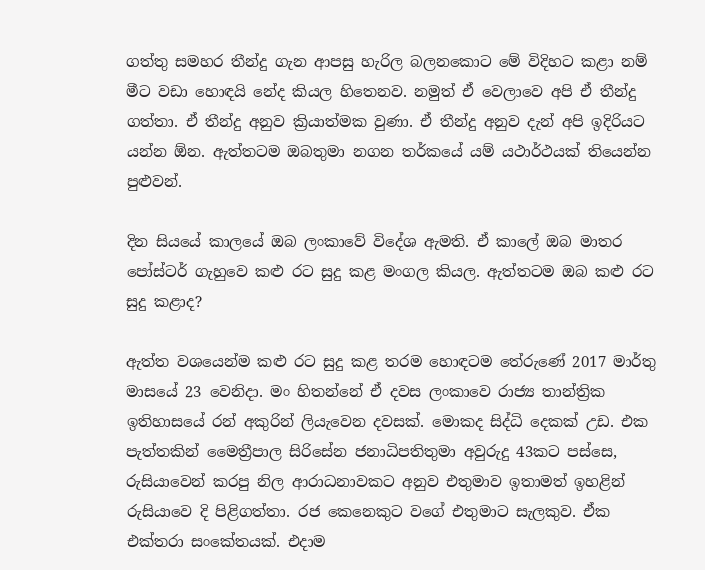ගත්තු සමහර තීන්දු ගැන ආපසු හැරිල බලනකොට මේ විදිහට කළා නම් මීට වඩා හොඳයි නේද කියල හිතෙනව. නමුත් ඒ වෙලාවෙ අපි ඒ තීන්දු ගත්තා. ඒ තීන්දු අනුව ක්‍රියාත්මක වුණා. ඒ තීන්දු අනුව දැන් අපි ඉදිරියට යන්න ඕන. ඇත්තටම ඔබතුමා නගන තර්කයේ යම් යථාර්ථයක් තියෙන්න පුළුවන්.

දින සියයේ කාලයේ ඔබ ලංකාවේ විදේශ ඇමති. ඒ කාලේ ඔබ මාතර පෝස්ටර් ගැහුවෙ කළු රට සුදු කළ මංගල කියල. ඇත්තටම ඔබ කළු රට සුදු කළාද?

ඇත්ත වශයෙන්ම කළු රට සුදු කළ තරම හොඳටම තේරුණේ 2017 මාර්තු මාසයේ 23 වෙනිදා. මං හිතන්නේ ඒ දවස ලංකාවෙ රාජ්‍ය තාන්ත්‍රික ඉතිහාසයේ රන් අකුරින් ලියැවෙන දවසක්. මොකද සිද්ධි දෙකක් උඩ. එක පැත්තකින් මෛත්‍රීපාල සිරිසේන ජනාධිපතිතුමා අවුරුදු 43කට පස්සෙ, රුසියාවෙන් කරපු නිල ආරාධනාවකට අනුව එතුමාව ඉතාමත් ඉහළින් රුසියාවෙ දි පිළිගත්තා. රජ කෙනෙකුට වගේ එතුමාට සැලකුව. ඒක එක්තරා සංකේතයක්. එදාම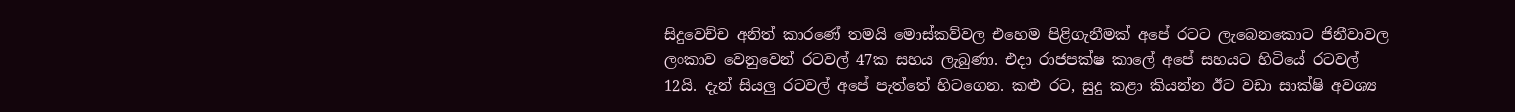සිදුවෙච්ච අනිත් කාරණේ තමයි මොස්කව්වල එහෙම පිළිගැනීමක් අපේ රටට ලැබෙනකොට ජිනීවාවල ලංකාව වෙනුවෙන් රටවල් 47ක සහය ලැබුණා. එදා රාජපක්ෂ කාලේ අපේ සහයට හිටියේ රටවල් 12යි. දැන් සියලු රටවල් අපේ පැත්තේ හිටගෙන. කළු රට, සුදු කළා කියන්න ඊට වඩා සාක්ෂි අවශ්‍ය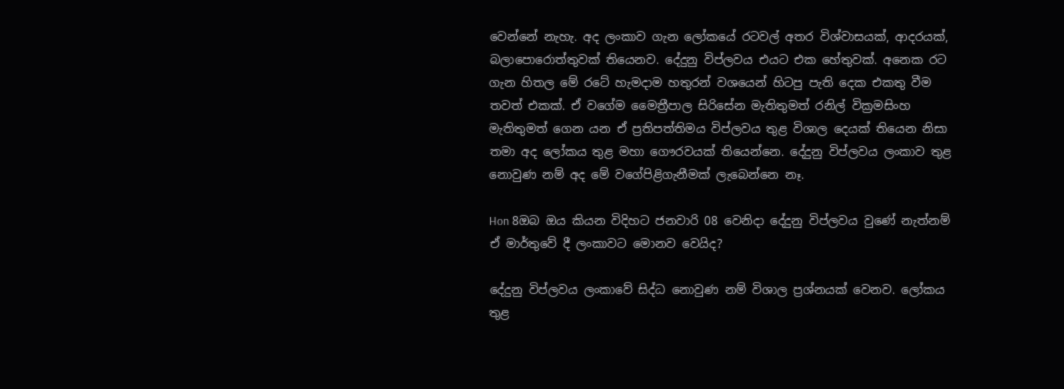වෙන්නේ නැහැ. අද ලංකාව ගැන ලෝකයේ රටවල් අතර විශ්වාසයක්, ආදරයක්, බලාපොරොත්තුවක් තියෙනව. දේදුනු විප්ලවය එයට එක හේතුවක්. අනෙක රට ගැන හිතල මේ රටේ හැමදාම හතුරන් වශයෙන් හිටපු පැති දෙක එකතු වීම තවත් එකක්. ඒ වගේම මෛත්‍රීපාල සිරිසේන මැතිතුමත් රනිල් වික්‍රමසිංහ මැතිතුමත් ගෙන යන ඒ ප්‍රතිපත්තිමය විප්ලවය තුළ විශාල දෙයක් තියෙන නිසා තමා අද ලෝකය තුළ මහා ගෞරවයක් තියෙන්නෙ. දේදුනු විප්ලවය ලංකාව තුළ නොවුණ නම් අද මේ වගේපිළිගැනීමක් ලැබෙන්නෙ නෑ.

Hon 8ඔබ ඔය කියන විදිහට ජනවාරි 08 වෙනිදා දේදුනු විප්ලවය වුණේ නැත්නම් ඒ මාර්තුවේ දී ලංකාවට මොනව වෙයිද?

දේදුනු විප්ලවය ලංකාවේ සිද්ධ නොවුණ නම් විශාල ප්‍රශ්නයක් වෙනව. ලෝකය තුළ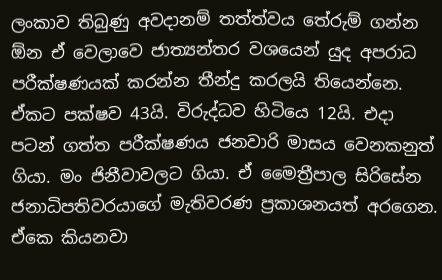ලංකාව තිබුණු අවදානම් තත්ත්වය තේරුම් ගන්න ඕන ඒ වෙලාවෙ ජාත්‍යන්තර වශයෙන් යුද අපරාධ පරීක්ෂණයක් කරන්න තීන්දු කරලයි තියෙන්නෙ. ඒකට පක්ෂව 43යි. විරුද්ධව හිටියෙ 12යි. එදා පටන් ගත්ත පරීක්ෂණය ජනවාරි මාසය වෙනකනුත් ගියා. මං ජිනීවාවලට ගියා. ඒ මෛත්‍රීපාල සිරිසේන ජනාධිපතිවරයාගේ මැතිවරණ ප්‍රකාශනයත් අරගෙන. ඒකෙ කියනවා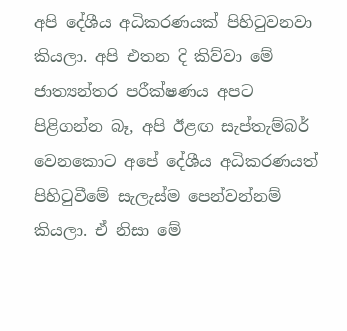අපි දේශීය අධිකරණයක් පිහිටුවනවා කියලා. අපි එතන දි කිව්වා මේ ජාත්‍යන්තර පරීක්ෂණය අපට පිළිගන්න බෑ, අපි ඊළඟ සැප්තැම්බර් වෙනකොට අපේ දේශීය අධිකරණයත් පිහිටුවීමේ සැලැස්ම පෙන්වන්නම් කියලා. ඒ නිසා මේ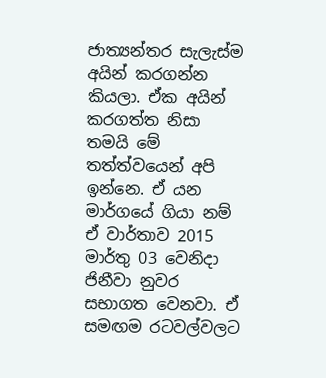ජාත්‍යන්තර සැලැස්ම අයින් කරගන්න කියලා. ඒක අයින් කරගත්ත නිසා තමයි මේ තත්ත්වයෙන් අපි ඉන්නෙ. ඒ යන මාර්ගයේ ගියා නම් ඒ වාර්තාව 2015 මාර්තු 03 වෙනිදා ජිනීවා නුවර සභාගත වෙනවා. ඒ සමඟම රටවල්වලට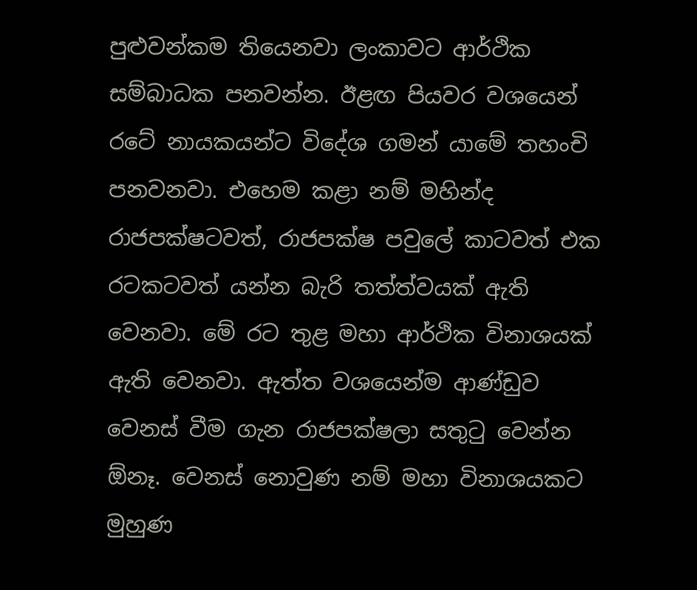පුළුවන්කම තියෙනවා ලංකාවට ආර්ථික සම්බාධක පනවන්න. ඊළඟ පියවර වශයෙන් රටේ නායකයන්ට විදේශ ගමන් යාමේ තහංචි පනවනවා. එහෙම කළා නම් මහින්ද රාජපක්ෂටවත්, රාජපක්ෂ පවුලේ කාටවත් එක රටකටවත් යන්න බැරි තත්ත්වයක් ඇති වෙනවා. මේ රට තුළ මහා ආර්ථික විනාශයක් ඇති වෙනවා. ඇත්ත වශයෙන්ම ආණ්ඩුව වෙනස් වීම ගැන රාජපක්ෂලා සතුටු වෙන්න ඕනෑ. වෙනස් නොවුණ නම් මහා විනාශයකට මුහුණ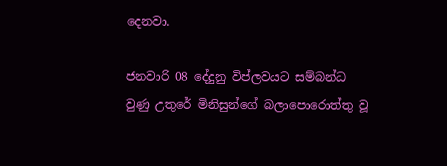දෙනවා.

ජනවාරි 08 දේදුනු විප්ලවයට සම්බන්ධ වුණු උතුරේ මිනිසුන්ගේ බලාපොරොත්තු වූ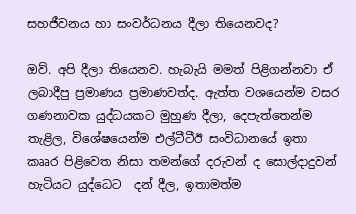සහජීවනය හා සංවර්ධනය දීලා තියෙනවද?

ඔව්. අපි දීලා තියෙනව. හැබැයි මමත් පිළිගන්නවා ඒ ලබාදීපු ප්‍රමාණය ප්‍රමාණවත්ද. ඇත්ත වශයෙන්ම වසර ගණනාවක යුද්ධයකට මුහුණ දීලා, දෙපැත්තෙන්ම තැළිල, විශේෂයෙන්ම එල්ටීටීඊ සංවිධානයේ ඉතා කෲර පිළිවෙත නිසා තමන්ගේ දරුවන් ද සොල්දාදුවන් හැටියට යුද්ධෙට  දන් දීල, ඉතාමත්ම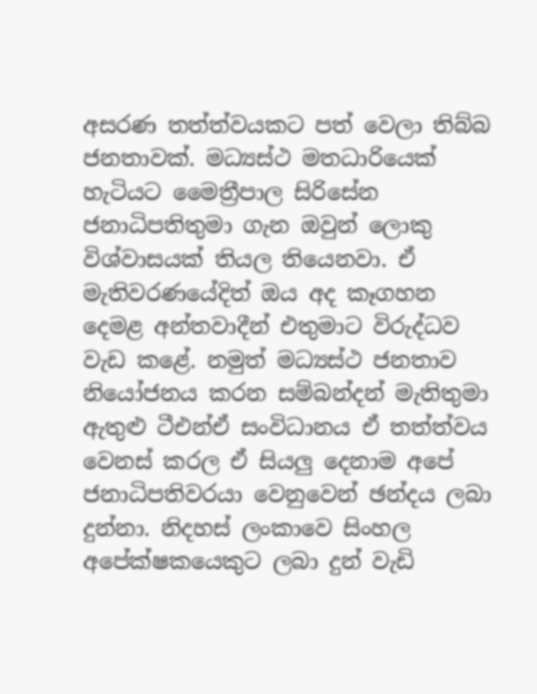අසරණ තත්ත්වයකට පත් වෙලා තිබ්බ ජනතාවක්. මධ්‍යස්ථ මතධාරියෙක් හැටියට මෛත්‍රීපාල සිරිසේන ජනාධිපතිතුමා ගැන ඔවුන් ලොකු විශ්වාසයක් තියල තියෙනවා. ඒ මැතිවරණයේදිත් ඔය අද කෑගහන දෙමළ අන්තවාදීන් එතුමාට විරුද්ධව වැඩ කළේ. නමුත් මධ්‍යස්ථ ජනතාව නියෝජනය කරන සම්බන්දන් මැතිතුමා ඇතුළු ටීඑන්ඒ සංවිධානය ඒ තත්ත්වය වෙනස් කරල ඒ සියලු දෙනාම අපේ ජනාධිපතිවරයා වෙනුවෙන් ඡන්දය ලබා දුන්නා. නිදහස් ලංකාවෙ සිංහල අපේක්ෂකයෙකුට ලබා දුන් වැඩි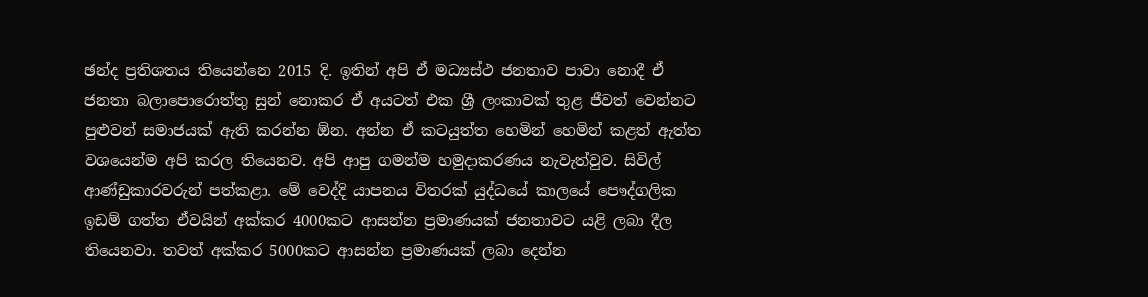ඡන්ද ප්‍රතිශතය තියෙන්නෙ 2015 දි. ඉතින් අපි ඒ මධ්‍යස්ථ ජනතාව පාවා නොදී ඒ ජනතා බලාපොරොත්තු සුන් නොකර ඒ අයටත් එක ශ්‍රී ලංකාවක් තුළ ජීවත් වෙන්නට පුළුවන් සමාජයක් ඇති කරන්න ඕන. අන්න ඒ කටයුත්ත හෙමින් හෙමින් කළත් ඇත්ත වශයෙන්ම අපි කරල තියෙනව. අපි ආපු ගමන්ම හමුදාකරණය නැවැත්වුව. සිවිල් ආණ්ඩුකාරවරුන් පත්කළා. මේ වෙද්දි යාපනය විතරක් යුද්ධයේ කාලයේ පෞද්ගලික ඉඩම් ගත්ත ඒවයින් අක්කර 4000කට ආසන්න ප්‍රමාණයක් ජනතාවට යළි ලබා දීල තියෙනවා. තවත් අක්කර 5000කට ආසන්න ප්‍රමාණයක් ලබා දෙන්න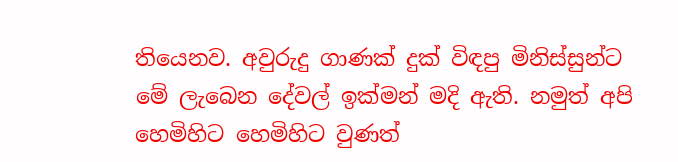තියෙනව. අවුරුදු ගාණක් දුක් විඳපු මිනිස්සුන්ට මේ ලැබෙන දේවල් ඉක්මන් මදි ඇති. නමුත් අපි හෙමිහිට හෙමිහිට වුණත්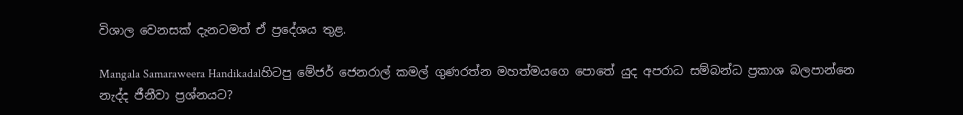විශාල වෙනසක් දැනටමත් ඒ ප්‍රදේශය තුළ.

Mangala Samaraweera Handikadalහිටපු මේජර් ජෙනරාල් කමල් ගුණරත්න මහත්මයගෙ පොතේ යුද අපරාධ සම්බන්ධ ප්‍රකාශ බලපාන්නෙ නැද්ද ජීනීවා ප්‍රශ්නයට?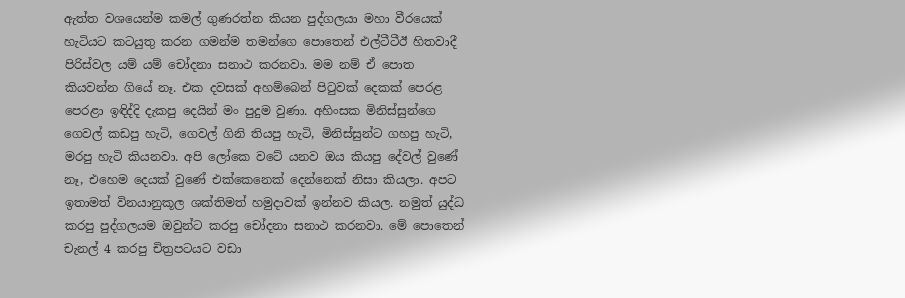ඇත්ත වශයෙන්ම කමල් ගුණරත්න කියන පුද්ගලයා මහා වීරයෙක් හැටියට කටයුතු කරන ගමන්ම තමන්ගෙ පොතෙන් එල්ටීටීඊ හිතවාදී පිරිස්වල යම් යම් චෝදනා සනාථ කරනවා. මම නම් ඒ පොත කියවන්න ගියේ නෑ. එක දවසක් අහම්බෙන් පිටුවක් දෙකක් පෙරළ පෙරළා ඉඳිද්දි දැකපු දෙයින් මං පුදුම වුණා. අහිංසක මිනිස්සුන්ගෙ ගෙවල් කඩපු හැටි, ගෙවල් ගිනි තියපු හැටි, මිනිස්සුන්ට ගහපු හැටි, මරපු හැටි කියනවා. අපි ලෝකෙ වටේ යනව ඔය කියපු දේවල් වුණේ නෑ, එහෙම දෙයක් වුණේ එක්කෙනෙක් දෙන්නෙක් නිසා කියලා. අපට ඉතාමත් විනයානුකූල ශක්තිමත් හමුදාවක් ඉන්නව කියල. නමුත් යුද්ධ කරපු පුද්ගලයම ඔවුන්ට කරපු චෝදනා සනාථ කරනවා. මේ පොතෙන් චැනල් 4 කරපු චිත්‍රපටයට වඩා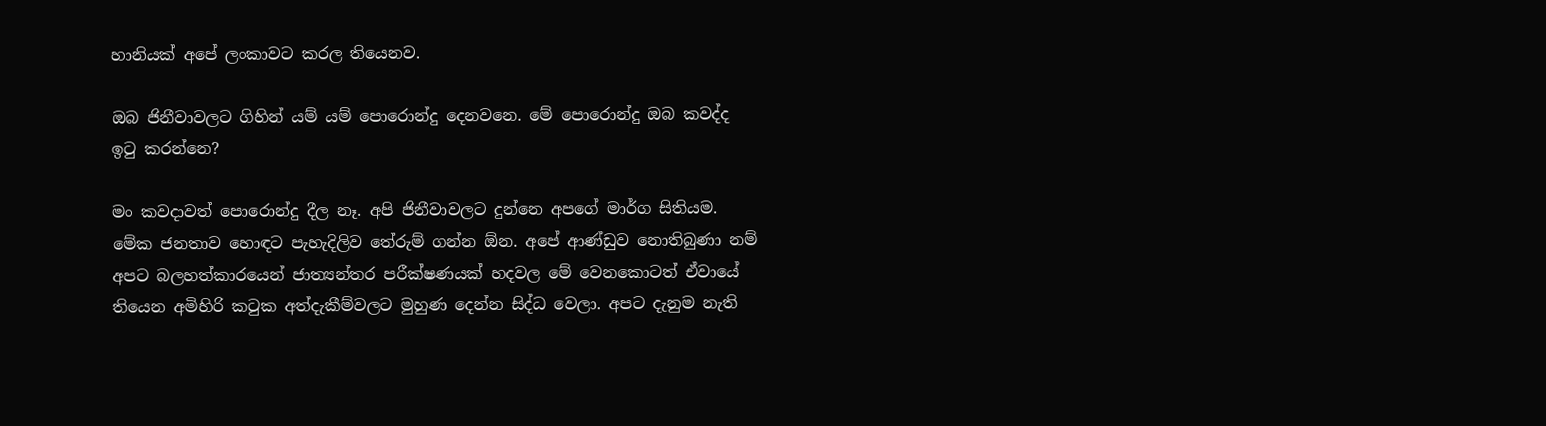හානියක් අපේ ලංකාවට කරල තියෙනව.

ඔබ ජිනීවාවලට ගිහින් යම් යම් පොරොන්දු දෙනවනෙ. මේ පොරොන්දු ඔබ කවද්ද ඉටු කරන්නෙ?

මං කවදාවත් පොරොන්දු දීල නෑ. අපි ජිනීවාවලට දුන්නෙ අපගේ මාර්ග සිතියම. මේක ජනතාව හොඳට පැහැදිලිව තේරුම් ගන්න ඕන. අපේ ආණ්ඩුව නොතිබුණා නම් අපට බලහත්කාරයෙන් ජාත්‍යන්තර පරීක්ෂණයක් හදවල මේ වෙනකොටත් ඒවායේ තියෙන අමිහිරි කටුක අත්දැකීම්වලට මුහුණ දෙන්න සිද්ධ වෙලා. අපට දැනුම නැති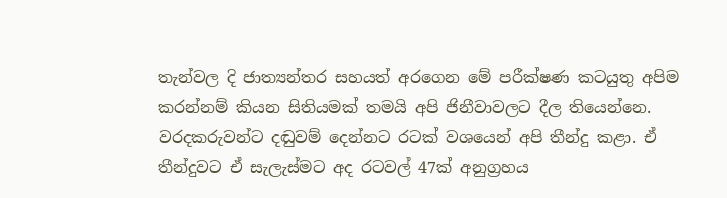තැන්වල දි ජාත්‍යන්තර සහයත් අරගෙන මේ පරීක්ෂණ කටයුතු අපිම කරන්නම් කියන සිතියමක් තමයි අපි ජිනීවාවලට දීල තියෙන්නෙ. වරදකරුවන්ට දඬුවම් දෙන්නට රටක් වශයෙන් අපි තීන්දු කළා. ඒ තීන්දුවට ඒ සැලැස්මට අද රටවල් 47ක් අනුග්‍රහය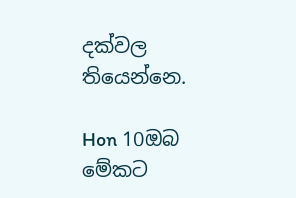දක්වල තියෙන්නෙ.

Hon 10ඔබ මේකට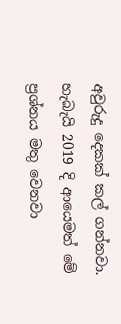අවුරුදු දෙකක් කල් ගන්නවා. හැබැයි 2019 දි ආයෙමත් මේ ප්‍රශ්නය මතු වෙනවා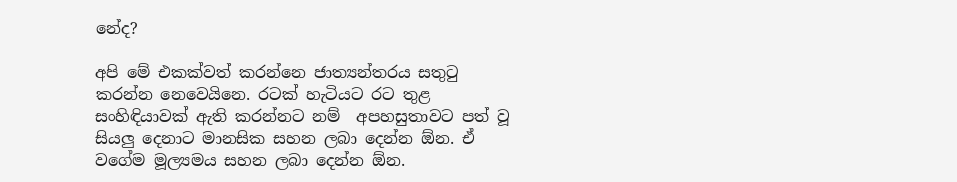නේද?

අපි මේ එකක්වත් කරන්නෙ ජාත්‍යන්තරය සතුටු කරන්න නෙවෙයිනෙ. රටක් හැටියට රට තුළ සංහිඳියාවක් ඇති කරන්නට නම්  අපහසුතාවට පත් වූ සියලු දෙනාට මානසික සහන ලබා දෙන්න ඕන. ඒ වගේම මූල්‍යමය සහන ලබා දෙන්න ඕන.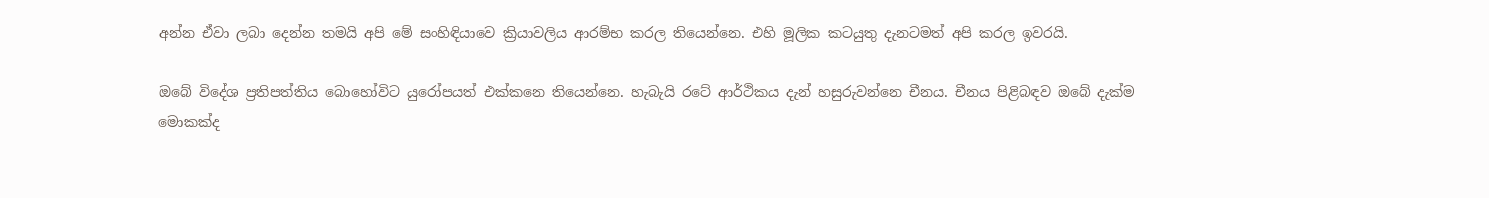අන්න ඒවා ලබා දෙන්න තමයි අපි මේ සංහිඳියාවෙ ක්‍රියාවලිය ආරම්භ කරල තියෙන්නෙ. එහි මූලික කටයුතු දැනටමත් අපි කරල ඉවරයි.

ඔබේ විදේශ ප්‍රතිපත්තිය බොහෝවිට යුරෝපයත් එක්කනෙ තියෙන්නෙ. හැබැයි රටේ ආර්ථිකය දැන් හසුරුවන්නෙ චීනය. චීනය පිළිබඳව ඔබේ දැක්ම මොකක්ද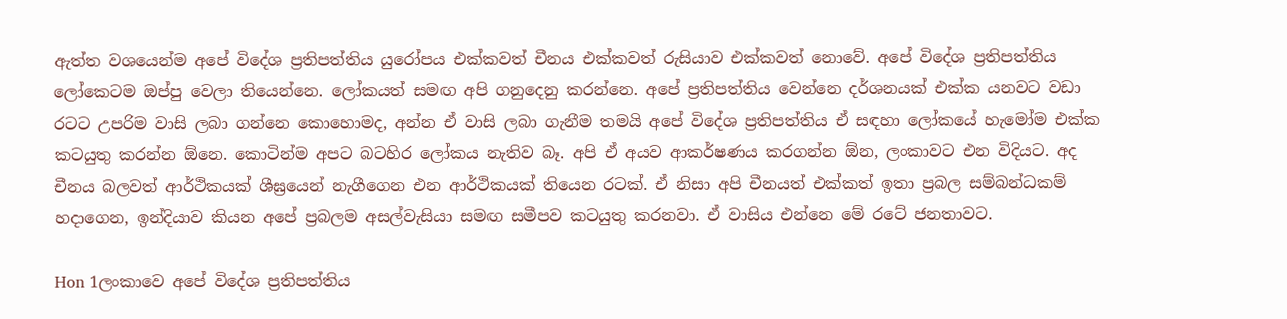ඇත්ත වශයෙන්ම අපේ විදේශ ප්‍රතිපත්තිය යුරෝපය එක්කවත් චීනය එක්කවත් රුසියාව එක්කවත් නොවේ. අපේ විදේශ ප්‍රතිපත්තිය ලෝකෙටම ඔප්පු වෙලා තියෙන්නෙ. ලෝකයත් සමඟ අපි ගනුදෙනු කරන්නෙ. අපේ ප්‍රතිපත්තිය වෙන්නෙ දර්ශනයක් එක්ක යනවට වඩා රටට උපරිම වාසි ලබා ගන්නෙ කොහොමද, අන්න ඒ වාසි ලබා ගැනීම තමයි අපේ විදේශ ප්‍රතිපත්තිය ඒ සඳහා ලෝකයේ හැමෝම එක්ක කටයුතු කරන්න ඕනෙ. කොටින්ම අපට බටහිර ලෝකය නැතිව බෑ. අපි ඒ අයව ආකර්ෂණය කරගන්න ඕන, ලංකාවට එන විදියට. අද චීනය බලවත් ආර්ථිකයක් ශීඝ්‍රයෙන් නැගීගෙන එන ආර්ථිකයක් තියෙන රටක්. ඒ නිසා අපි චීනයත් එක්කත් ඉතා ප්‍රබල සම්බන්ධකම් හදාගෙන, ඉන්දියාව කියන අපේ ප්‍රබලම අසල්වැසියා සමඟ සමීපව කටයුතු කරනවා. ඒ වාසිය එන්නෙ මේ රටේ ජනතාවට.

Hon 1ලංකාවෙ අපේ විදේශ ප්‍රතිපත්තිය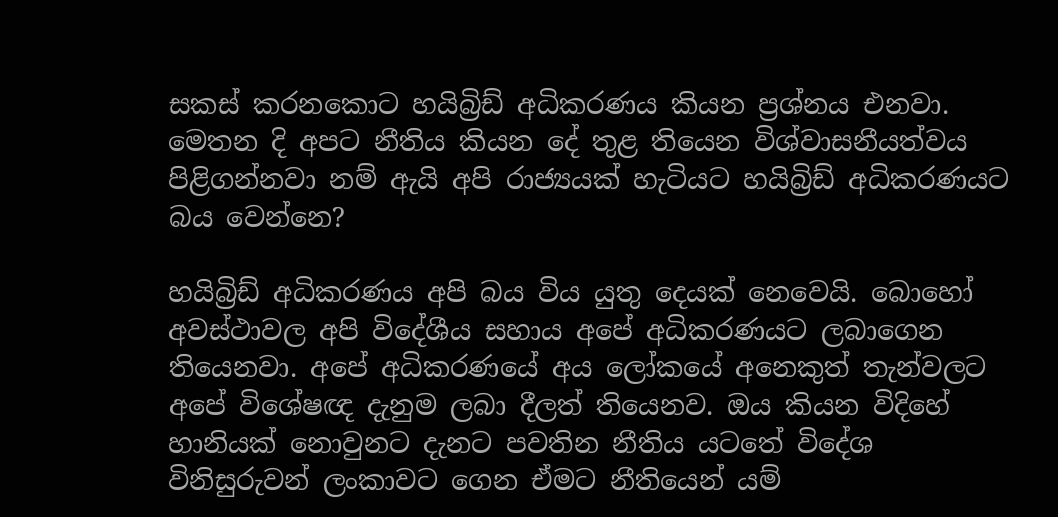සකස් කරනකොට හයිබ්‍රිඩ් අධිකරණය කියන ප්‍රශ්නය එනවා. මෙතන දි අපට නීතිය කියන දේ තුළ තියෙන විශ්වාසනීයත්වය පිළිගන්නවා නම් ඇයි අපි රාජ්‍යයක් හැටියට හයිබ්‍රිඩ් අධිකරණයට බය වෙන්නෙ?

හයිබ්‍රිඩ් අධිකරණය අපි බය විය යුතු දෙයක් නෙවෙයි. බොහෝ අවස්ථාවල අපි විදේශීය සහාය අපේ අධිකරණයට ලබාගෙන තියෙනවා. අපේ අධිකරණයේ අය ලෝකයේ අනෙකුත් තැන්වලට අපේ විශේෂඥ දැනුම ලබා දීලත් තියෙනව. ඔය කියන විදිහේ හානියක් නොවුනට දැනට පවතින නීතිය යටතේ විදේශ විනිසුරුවන් ලංකාවට ගෙන ඒමට නීතියෙන් යම්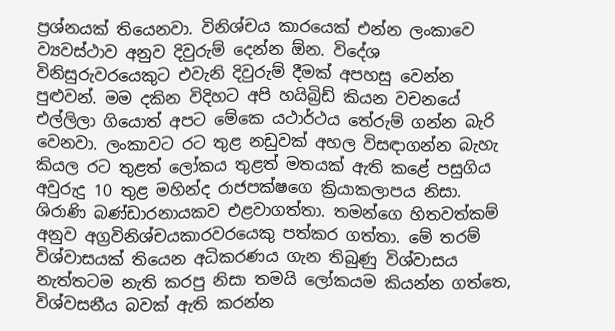ප්‍රශ්නයක් තියෙනවා. විනිශ්චය කාරයෙක් එන්න ලංකාවෙ ව්‍යවස්ථාව අනුව දිවුරුම් දෙන්න ඕන. විදේශ විනිසුරුවරයෙකුට එවැනි දිවුරුම් දීමක් අපහසු වෙන්න පුළුවන්. මම දකින විදිහට අපි හයිබ්‍රිඩ් කියන වචනයේ එල්ලිලා ගියොත් අපට මේකෙ යථාර්ථය තේරුම් ගන්න බැරි වෙනවා. ලංකාවට රට තුළ නඩුවක් අහල විසඳාගන්න බැහැ කියල රට තුළත් ලෝකය තුළත් මතයක් ඇති කළේ පසුගිය අවුරුදු 10 තුළ මහින්ද රාජපක්ෂගෙ ක්‍රියාකලාපය නිසා. ශිරාණි බණ්ඩාරනායකව එළවාගත්තා. තමන්ගෙ හිතවත්කම් අනුව අග්‍රවිනිශ්චයකාරවරයෙකු පත්කර ගත්තා. මේ තරම් විශ්වාසයක් තියෙන අධිකරණය ගැන තිබුණු විශ්වාසය නැත්තටම නැති කරපු නිසා තමයි ලෝකයම කියන්න ගත්තෙ, විශ්වසනීය බවක් ඇති කරන්න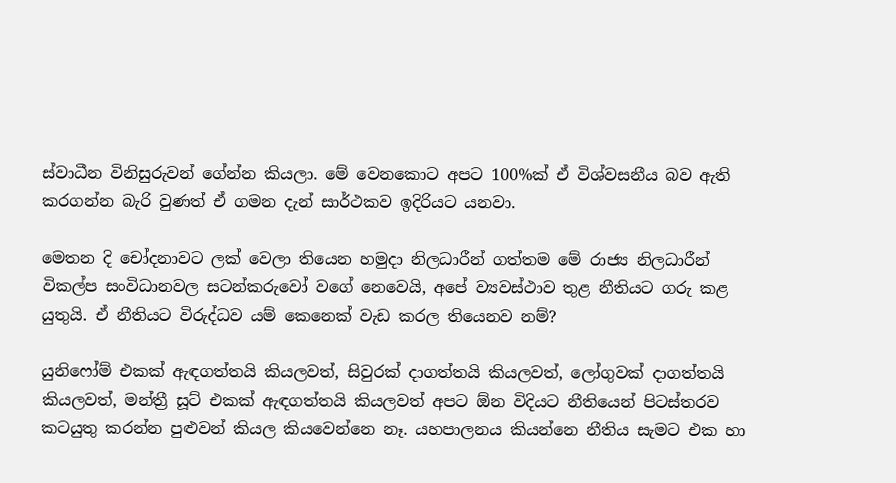ස්වාධීන විනිසුරුවන් ගේන්න කියලා. මේ වෙනකොට අපට 100%ක් ඒ විශ්වසනීය බව ඇති කරගන්න බැරි වුණත් ඒ ගමන දැන් සාර්ථකව ඉදිරියට යනවා.

මෙතන දි චෝදනාවට ලක් වෙලා තියෙන හමුදා නිලධාරීන් ගත්තම මේ රාජ්‍ය නිලධාරීන් විකල්ප සංවිධානවල සටන්කරුවෝ වගේ නෙවෙයි, අපේ ව්‍යවස්ථාව තුළ නීතියට ගරු කළ යුතුයි. ඒ නීතියට විරුද්ධව යම් කෙනෙක් වැඩ කරල තියෙනව නම්?

යුනිෆෝම් එකක් ඇඳගත්තයි කියලවත්, සිවුරක් දාගත්තයි කියලවත්, ලෝගුවක් දාගත්තයි කියලවත්, මන්ත්‍රී සූට් එකක් ඇඳගත්තයි කියලවත් අපට ඕන විදියට නීතියෙන් පිටස්තරව කටයුතු කරන්න පුළුවන් කියල කියවෙන්නෙ නෑ. යහපාලනය කියන්නෙ නීතිය සැමට එක හා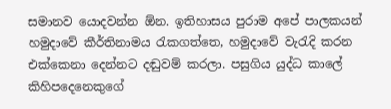සමානව යොදවන්න ඕන. ඉතිහාසය පුරාම අපේ පාලකයන් හමුදාවේ කීර්තිනාමය රැකගත්තෙ, හමුදාවේ වැරැදි කරන  එක්කෙනා දෙන්නට දඬුවම් කරලා. පසුගිය යුද්ධ කාලේ කිහිපදෙනෙකුගේ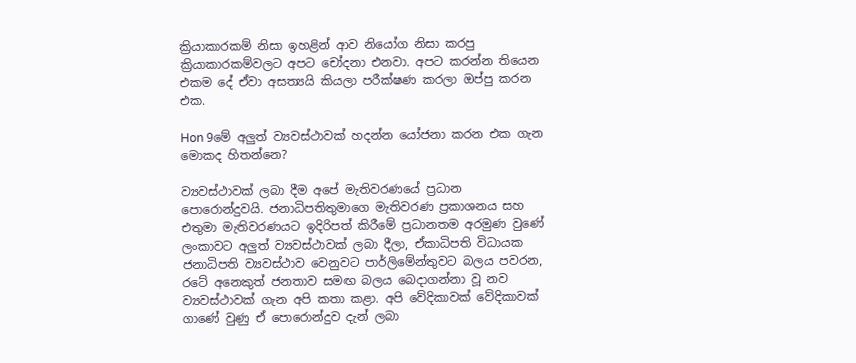ක්‍රියාකාරකම් නිසා ඉහළින් ආව නියෝග නිසා කරපු ක්‍රියාකාරකම්වලට අපට චෝදනා එනවා. අපට කරන්න තියෙන එකම දේ ඒවා අසත්‍යයි කියලා පරීක්ෂණ කරලා ඔප්පු කරන එක.

Hon 9මේ අලුත් ව්‍යවස්ථාවක් හදන්න යෝජනා කරන එක ගැන මොකද හිතන්නෙ?

ව්‍යවස්ථාවක් ලබා දීම අපේ මැතිවරණයේ ප්‍රධාන පොරොන්දුවයි. ජනාධිපතිතුමාගෙ මැතිවරණ ප්‍රකාශනය සහ එතුමා මැතිවරණයට ඉදිරිපත් කිරීමේ ප්‍රධානතම අරමුණ වුණේ ලංකාවට අලුත් ව්‍යවස්ථාවක් ලබා දීලා, ඒකාධිපති විධායක ජනාධිපති ව්‍යවස්ථාව වෙනුවට පාර්ලිමේන්තුවට බලය පවරන, රටේ අනෙකුත් ජනතාව සමඟ බලය බෙදාගන්නා වූ නව ව්‍යවස්ථාවක් ගැන අපි කතා කළා. අපි වේදිකාවක් වේදිකාවක් ගාණේ වුණු ඒ පොරොන්දුව දැන් ලබා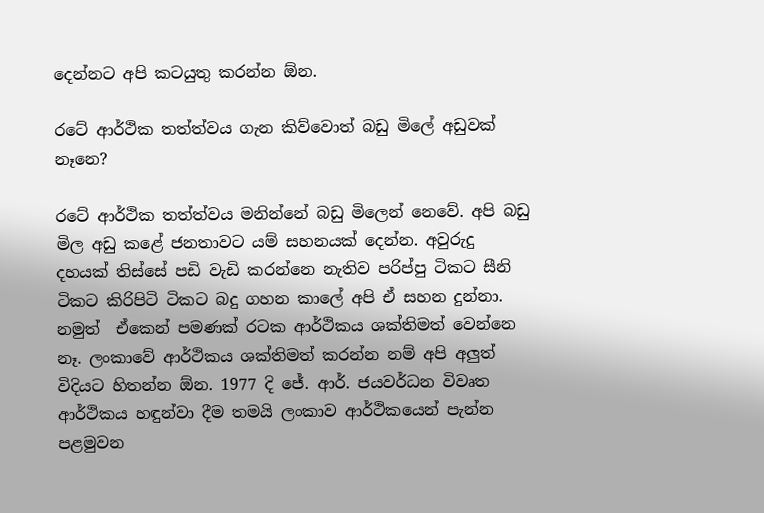දෙන්නට අපි කටයුතු කරන්න ඕන.

රටේ ආර්ථික තත්ත්වය ගැන කිව්වොත් බඩු මිලේ අඩුවක් නෑනෙ?

රටේ ආර්ථික තත්ත්වය මනින්නේ බඩු මිලෙන් නෙවේ. අපි බඩු මිල අඩු කළේ ජනතාවට යම් සහනයක් දෙන්න. අවුරුදු දහයක් තිස්සේ පඩි වැඩි කරන්නෙ නැතිව පරිප්පු ටිකට සීනි ටිකට කිරිපිටි ටිකට බදු ගහන කාලේ අපි ඒ සහන දුන්නා. නමුත්  ඒකෙන් පමණක් රටක ආර්ථිකය ශක්තිමත් වෙන්නෙ නෑ. ලංකාවේ ආර්ථිකය ශක්තිමත් කරන්න නම් අපි අලුත් විදියට හිතන්න ඕන. 1977 දි ජේ. ආර්. ජයවර්ධන විවෘත ආර්ථිකය හඳුන්වා දීම තමයි ලංකාව ආර්ථිකයෙන් පැන්න පළමුවන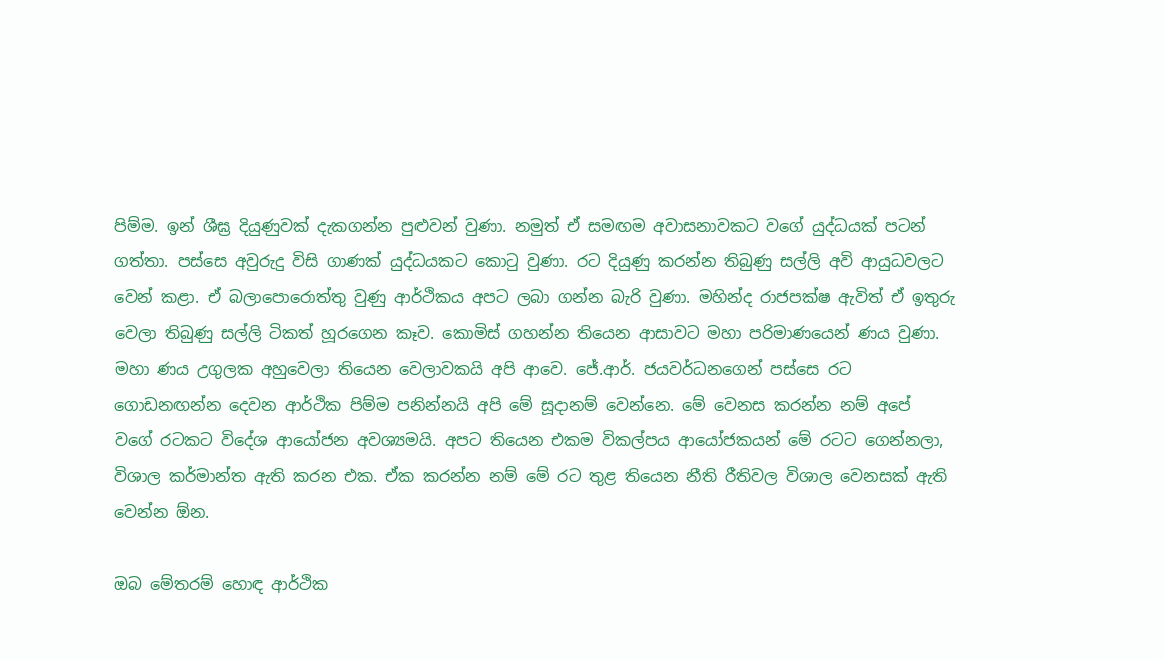පිම්ම. ඉන් ශීඝ්‍ර දියුණුවක් දැකගන්න පුළුවන් වුණා. නමුත් ඒ සමඟම අවාසනාවකට වගේ යුද්ධයක් පටන් ගත්තා. පස්සෙ අවුරුදු විසි ගාණක් යුද්ධයකට කොටු වුණා. රට දියුණු කරන්න තිබුණු සල්ලි අවි ආයුධවලට වෙන් කළා. ඒ බලාපොරොත්තු වුණු ආර්ථිකය අපට ලබා ගන්න බැරි වුණා. මහින්ද රාජපක්ෂ ඇවිත් ඒ ඉතුරු වෙලා තිබුණු සල්ලි ටිකත් හූරගෙන කෑව. කොමිස් ගහන්න තියෙන ආසාවට මහා පරිමාණයෙන් ණය වුණා. මහා ණය උගුලක අහුවෙලා තියෙන වෙලාවකයි අපි ආවෙ. ජේ.ආර්. ජයවර්ධනගෙන් පස්සෙ රට ගොඩනඟන්න දෙවන ආර්ථික පිම්ම පනින්නයි අපි මේ සූදානම් වෙන්නෙ. මේ වෙනස කරන්න නම් අපේ වගේ රටකට විදේශ ආයෝජන අවශ්‍යමයි. අපට තියෙන එකම විකල්පය ආයෝජකයන් මේ රටට ගෙන්නලා, විශාල කර්මාන්ත ඇති කරන එක. ඒක කරන්න නම් මේ රට තුළ තියෙන නීති රීතිවල විශාල වෙනසක් ඇති වෙන්න ඕන.

ඔබ මේතරම් හොඳ ආර්ථික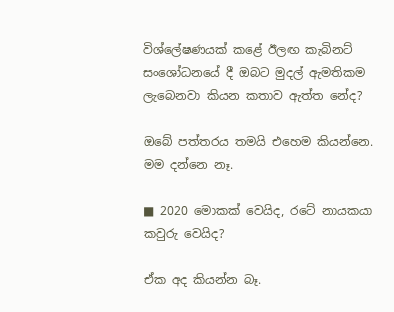විශ්ලේෂණයක් කළේ ඊලඟ කැබිනට් සංශෝධනයේ දී ඔබට මුදල් ඇමතිකම ලැබෙනවා කියන කතාව ඇත්ත නේද?

ඔබේ පත්තරය තමයි එහෙම කියන්නෙ. මම දන්නෙ නෑ.

■ 2020 මොකක් වෙයිද, රටේ නායකයා කවුරු වෙයිද?

ඒක අද කියන්න බෑ.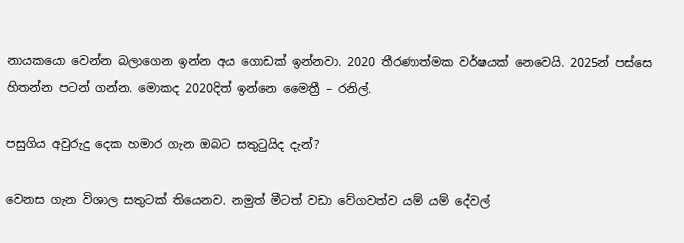නායකයො වෙන්න බලාගෙන ඉන්න අය ගොඩක් ඉන්නවා. 2020 තීරණාත්මක වර්ෂයක් නෙවෙයි. 2025න් පස්සෙ හිතන්න පටන් ගන්න. මොකද 2020දිත් ඉන්නෙ මෛත්‍රී – රනිල්.

පසුගිය අවුරුදු දෙක හමාර ගැන ඔබට සතුටුයිද දැන්?

වෙනස ගැන විශාල සතුටක් තියෙනව. නමුත් මීටත් වඩා වේගවත්ව යම් යම් දේවල්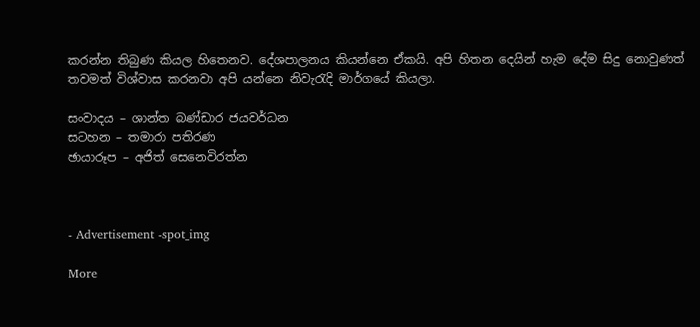කරන්න තිබුණ කියල හිතෙනව. දේශපාලනය කියන්නෙ ඒකයි. අපි හිතන දෙයින් හැම දේම සිදු නොවුණත් තවමත් විශ්වාස කරනවා අපි යන්නෙ නිවැරැදි මාර්ගයේ කියලා.

සංවාදය – ශාන්ත බණ්ඩාර ජයවර්ධන
සටහන – තමාරා පතිරණ
ඡායාරූප – අජිත් සෙනෙවිරත්න



- Advertisement -spot_img

More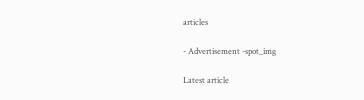articles

- Advertisement -spot_img

Latest article